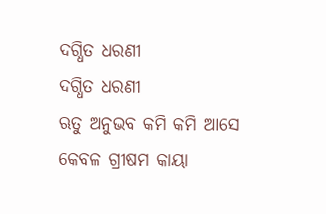ଦଗ୍ଧିତ ଧରଣୀ
ଦଗ୍ଧିତ ଧରଣୀ
ଋତୁ ଅନୁଭବ କମି କମି ଆସେ
କେବଳ ଗ୍ରୀଷମ କାୟା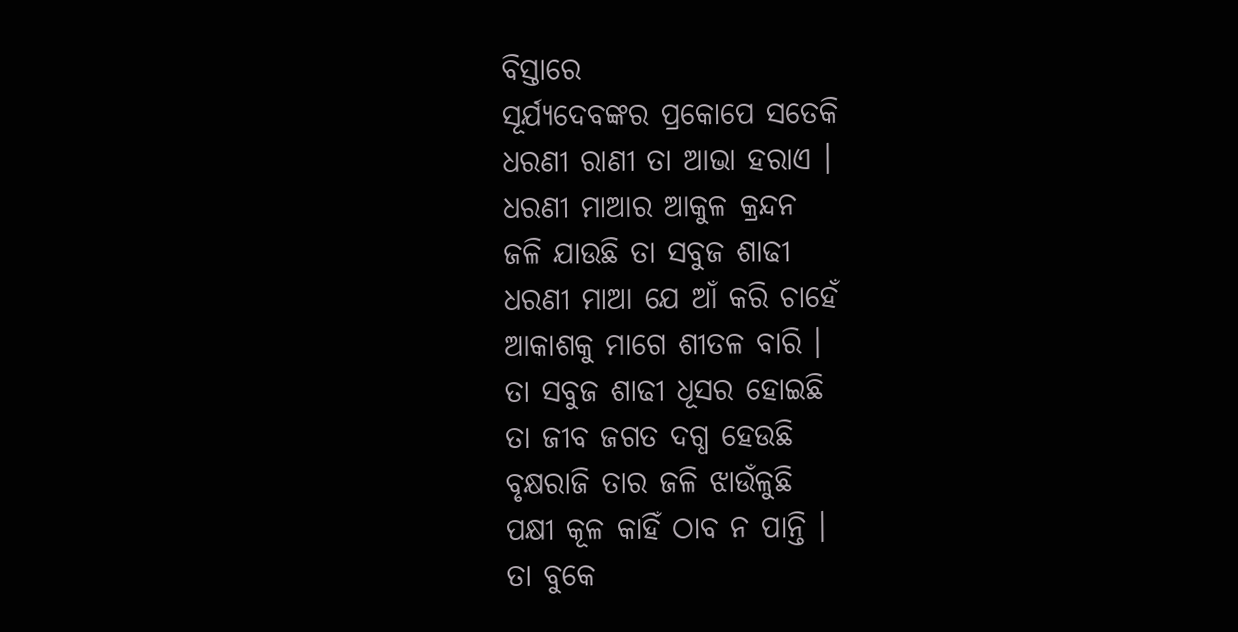ବିସ୍ତାରେ
ସୂର୍ଯ୍ୟଦେବଙ୍କର ପ୍ରକୋପେ ସତେକି
ଧରଣୀ ରାଣୀ ତା ଆଭା ହରାଏ ।
ଧରଣୀ ମାଆର ଆକୁଳ କ୍ରନ୍ଦନ
ଜଳି ଯାଉଛି ତା ସବୁଜ ଶାଢୀ
ଧରଣୀ ମାଆ ଯେ ଆଁ କରି ଚାହେଁ
ଆକାଶକୁ ମାଗେ ଶୀତଳ ବାରି ।
ତା ସବୁଜ ଶାଢୀ ଧୂସର ହୋଇଛି
ତା ଜୀବ ଜଗତ ଦଗ୍ଧ ହେଉଛି
ବୃକ୍ଷରାଜି ତାର ଜଳି ଝାଉଁଳୁଛି
ପକ୍ଷୀ କୂଳ କାହିଁ ଠାବ ନ ପାନ୍ତି ।
ତା ବୁକେ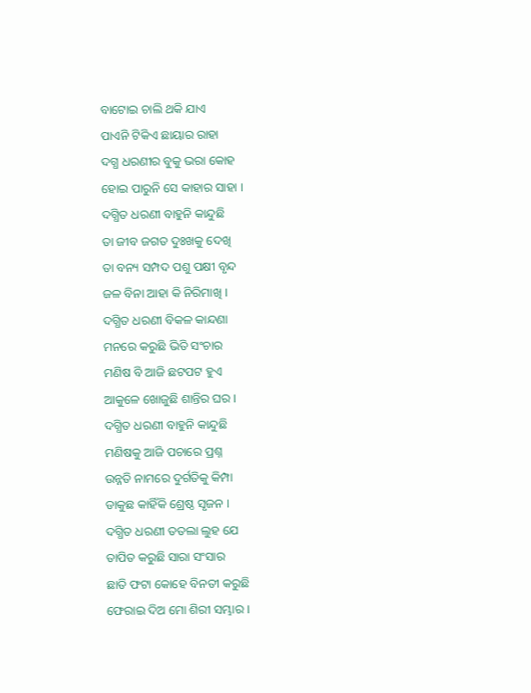ବାଟୋଇ ଚାଲି ଥକି ଯାଏ
ପାଏନି ଟିକିଏ ଛାୟାର ରାହା
ଦଗ୍ଧ ଧରଣୀର ବୁକୁ ଭରା କୋହ
ହୋଇ ପାରୁନି ସେ କାହାର ସାହା ।
ଦଗ୍ଧିତ ଧରଣୀ ବାହୁନି କାନ୍ଦୁଛି
ତା ଜୀବ ଜଗତ ଦୁଃଖକୁ ଦେଖି
ତା ବନ୍ୟ ସମ୍ପଦ ପଶୁ ପକ୍ଷୀ ବୃନ୍ଦ
ଜଳ ବିନା ଆହା କି ନିରିମାଖି ।
ଦଗ୍ଧିତ ଧରଣୀ ବିକଳ କାନ୍ଦଣା
ମନରେ କରୁଛି ଭିତି ସଂଚାର
ମଣିଷ ବି ଆଜି ଛଟପଟ ହୁଏ
ଆକୁଳେ ଖୋଜୁଛି ଶାନ୍ତିର ଘର ।
ଦଗ୍ଧିତ ଧରଣୀ ବାହୁନି କାନ୍ଦୁଛି
ମଣିଷକୁ ଆଜି ପଚାରେ ପ୍ରଶ୍ନ
ଉନ୍ନତି ନାମରେ ଦୁର୍ଗତିକୁ କିମ୍ପା
ଡାକୁଛ କାହିଁକି ଶ୍ରେଷ୍ଠ ସୃଜନ ।
ଦଗ୍ଧିତ ଧରଣୀ ତତଲା ଲୁହ ଯେ
ତାପିତ କରୁଛି ସାରା ସଂସାର
ଛାତି ଫଟା କୋହେ ବିନତୀ କରୁଛି
ଫେରାଇ ଦିଅ ମୋ ଶିରୀ ସମ୍ଭାର ।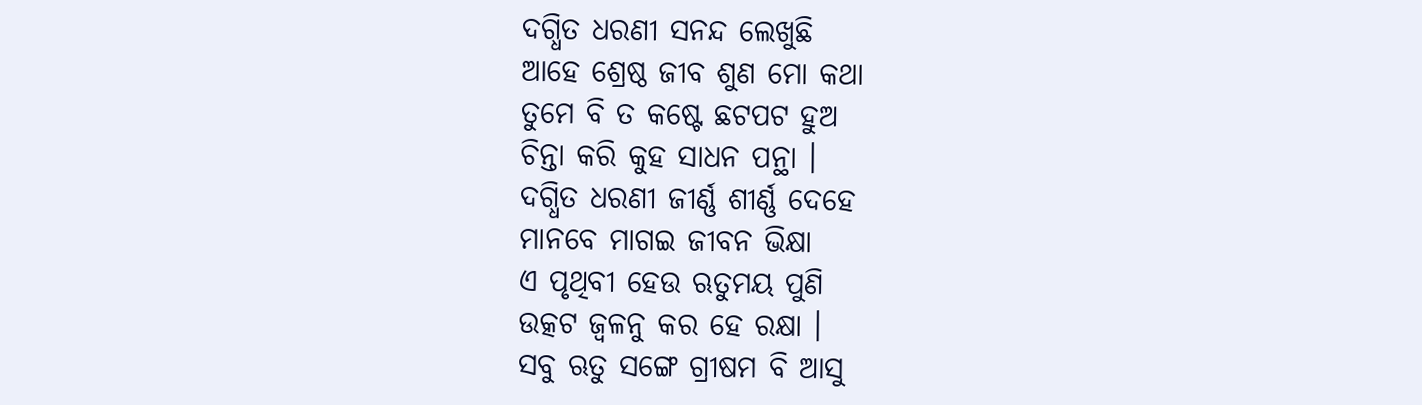ଦଗ୍ଧିତ ଧରଣୀ ସନନ୍ଦ ଲେଖୁଛି
ଆହେ ଶ୍ରେଷ୍ଠ ଜୀବ ଶୁଣ ମୋ କଥା
ତୁମେ ବି ତ କଷ୍ଟେ ଛଟପଟ ହୁଅ
ଚିନ୍ତା କରି କୁହ ସାଧନ ପନ୍ଥା ।
ଦଗ୍ଧିତ ଧରଣୀ ଜୀର୍ଣ୍ଣ ଶୀର୍ଣ୍ଣ ଦେହେ
ମାନବେ ମାଗଇ ଜୀବନ ଭିକ୍ଷା
ଏ ପୃଥିବୀ ହେଉ ଋତୁମୟ ପୁଣି
ଉତ୍କଟ ଜ୍ୱଳନୁ କର ହେ ରକ୍ଷା ।
ସବୁ ଋତୁ ସଙ୍ଗେ ଗ୍ରୀଷମ ବି ଆସୁ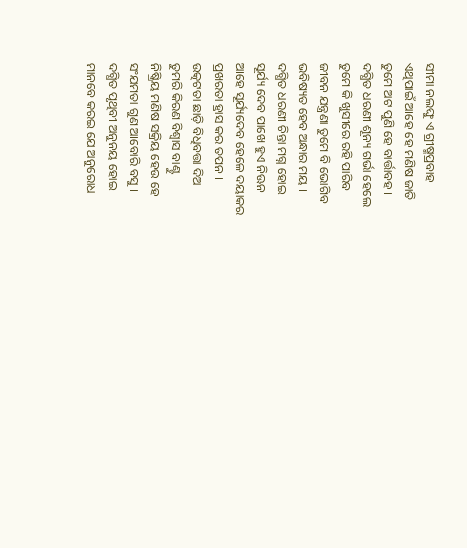ସୀମା ନଲଙ୍ଘୁ ଏ ଗ୍ରୀଷ୍ମପ୍ରବାହ
ଏଥିପାଇଁ ଆହେ ହେ ମଣିଷ ଜାତି
ତୁମେ ଅଟ ପୁଣି ହେ ବାର୍ତ୍ତାବହ ।
ଦଗ୍ଧିତ ଧରଣୀ ଶୂନ୍ୟ ଗର୍ଭା ହେଲେ
ତୁମେ କି ଖୁସୀରେ ରହି ପାରିବ
ଜୀବନ ଯନ୍ତ୍ରଣା ତୁମେ ବି ଭୋଗିବ
ଭବିଷ୍ୟତ ହେବ ଅନ୍ଧାର ମୟ ।
ଦଗ୍ଧିତ ଧରଣୀ ଚିନ୍ତା ମଗ୍ନ ହୋଇ
ସୂର୍ଯ୍ୟ ଦେବ ପାଖେ ହୁଏ ନିଊନ
ଆହେ ସୂର୍ଯ୍ୟଦେବ ହେଳେ ଦୟାକର
ପ୍ରଖରତା ହ୍ରାସ କର ତପନ ।
ଉତ୍କଟତା ଛାଡ଼ି ବିଧିବତ୍ତା ଦିଅ
ତୁମରି କିରଣ ବିଶ୍ଵାସ ବାଣ୍ଟୁ
ନିଷ୍କ୍ରିୟ ମଣିଷ ସକ୍ରିୟ ହେଉ ହେ
ସଂଯମତା ଗୁଣ ଆବୋରି ବସୁ ।
ଦଗ୍ଧିତ ପୃଥିବୀ ଅନୁନୟ ହୋଇ
ମାନବେ କରଇ ଯେ ଅନୁରୋଧ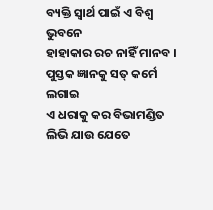ବ୍ୟକ୍ତି ସ୍ଵାର୍ଥ ପାଇଁ ଏ ବିଶ୍ଵ ଭୁବନେ
ହାହାକାର ରଚ ନାହିଁ ମାନବ ।
ପୁସ୍ତକ ଜ୍ଞାନକୁ ସତ୍ କର୍ମେ ଲଗାଇ
ଏ ଧରାକୁ କର ବିଭାମଣ୍ଡିତ
ଲିଭି ଯାଉ ଯେତେ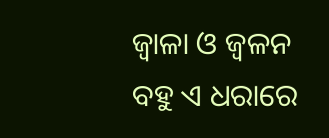ଜ୍ଵାଳା ଓ ଜ୍ୱଳନ
ବହୁ ଏ ଧରାରେ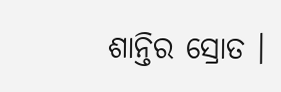ଶାନ୍ତିର ସ୍ରୋତ ।